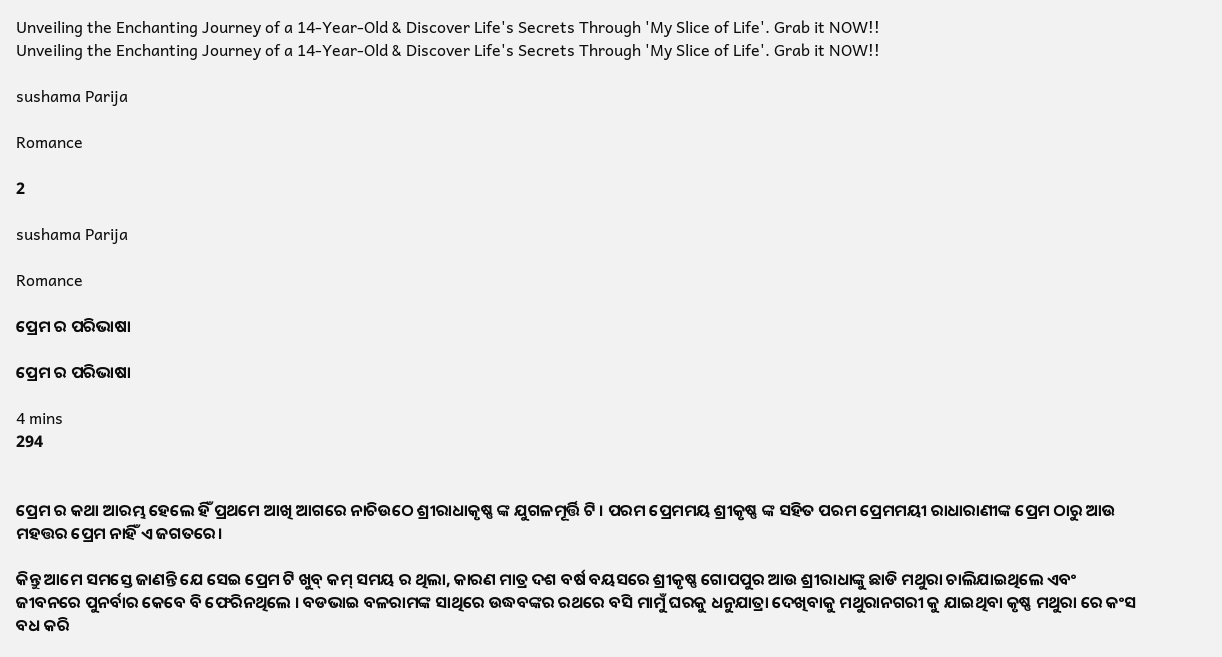Unveiling the Enchanting Journey of a 14-Year-Old & Discover Life's Secrets Through 'My Slice of Life'. Grab it NOW!!
Unveiling the Enchanting Journey of a 14-Year-Old & Discover Life's Secrets Through 'My Slice of Life'. Grab it NOW!!

sushama Parija

Romance

2

sushama Parija

Romance

ପ୍ରେମ ର ପରିଭାଷା

ପ୍ରେମ ର ପରିଭାଷା

4 mins
294


ପ୍ରେମ ର କଥା ଆରମ୍ଭ ହେଲେ ହିଁ ପ୍ରଥମେ ଆଖି ଆଗରେ ନାଚିଉଠେ ଶ୍ରୀରାଧାକୃଷ୍ଣ ଙ୍କ ଯୁଗଳମୂର୍ତ୍ତି ଟି । ପରମ ପ୍ରେମମୟ ଶ୍ରୀକୃଷ୍ଣ ଙ୍କ ସହିତ ପରମ ପ୍ରେମମୟୀ ରାଧାରାଣୀଙ୍କ ପ୍ରେମ ଠାରୁ ଆଉ ମହତ୍ତର ପ୍ରେମ ନାହିଁ ଏ ଜଗତରେ।

କିନ୍ତୁ ଆମେ ସମସ୍ତେ ଜାଣନ୍ତି ଯେ ସେଇ ପ୍ରେମ ଟି ଖୁବ୍ କମ୍ ସମୟ ର ଥିଲା, କାରଣ ମାତ୍ର ଦଶ ବର୍ଷ ବୟସରେ ଶ୍ରୀକୃଷ୍ଣ ଗୋପପୁର ଆଉ ଶ୍ରୀରାଧାଙ୍କୁ ଛାଡି ମଥୁରା ଚାଲିଯାଇଥିଲେ ଏବଂ ଜୀବନରେ ପୁନର୍ବାର କେବେ ବି ଫେରିନଥିଲେ । ବଡଭାଇ ବଳରାମଙ୍କ ସାଥିରେ ଉଦ୍ଧବଙ୍କର ରଥରେ ବସି ମାମୁଁ ଘରକୁ ଧନୁଯାତ୍ରା ଦେଖିବାକୁ ମଥୁରାନଗରୀ କୁ ଯାଇଥିବା କୃଷ୍ଣ ମଥୁରା ରେ କଂସ ବଧ କରି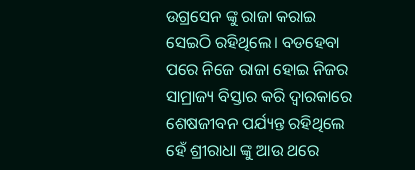ଉଗ୍ରସେନ ଙ୍କୁ ରାଜା କରାଇ ସେଇଠି ରହିଥିଲେ। ବଡହେବା ପରେ ନିଜେ ରାଜା ହୋଇ ନିଜର ସାମ୍ରାଜ୍ୟ ବିସ୍ତାର କରି ଦ୍ୱାରକାରେ ଶେଷଜୀବନ ପର୍ଯ୍ୟନ୍ତ ରହିଥିଲେ ହେଁ ଶ୍ରୀରାଧା ଙ୍କୁ ଆଉ ଥରେ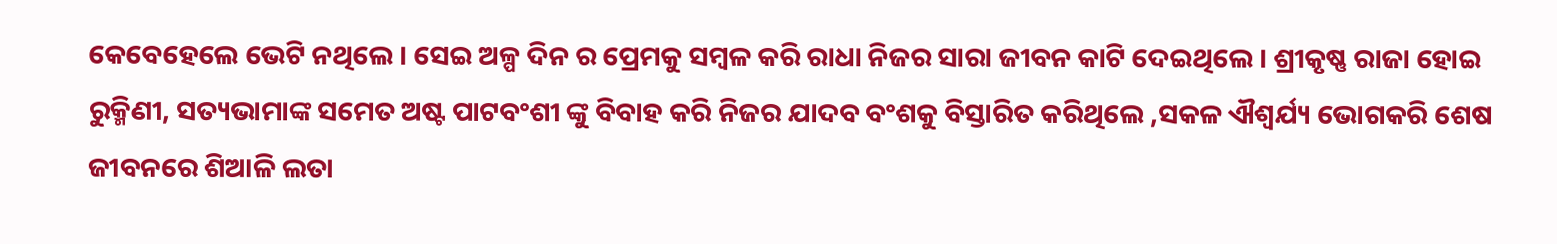କେବେହେଲେ ଭେଟି ନଥିଲେ । ସେଇ ଅଳ୍ପ ଦିନ ର ପ୍ରେମକୁ ସମ୍ବଳ କରି ରାଧା ନିଜର ସାରା ଜୀବନ କାଟି ଦେଇଥିଲେ । ଶ୍ରୀକୃଷ୍ଣ ରାଜା ହୋଇ ରୁକ୍ମିଣୀ, ସତ୍ୟଭାମାଙ୍କ ସମେତ ଅଷ୍ଟ ପାଟବଂଶୀ ଙ୍କୁ ବିବାହ କରି ନିଜର ଯାଦବ ବଂଶକୁ ବିସ୍ତାରିତ କରିଥିଲେ ,ସକଳ ଐଶ୍ୱର୍ଯ୍ୟ ଭୋଗକରି ଶେଷ ଜୀବନରେ ଶିଆଳି ଲତା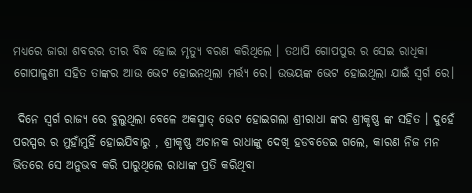ମଧ୍ୟରେ ଜାରା ଶବରର ତୀର ବିଦ୍ଧ ହୋଇ ମୃତ୍ୟୁ ବରଣ କରିଥିଲେ । ତଥାପି ଗୋପପୁର ର ସେଇ ରାଧିକା ଗୋପାଳୁଣୀ ସହିତ ତାଙ୍କର ଆଉ ଭେଟ ହୋଇନଥିଲା ମର୍ତ୍ତ୍ୟ ରେ। ଉଭୟଙ୍କ ଭେଟ ହୋଇଥିଲା ଯାଇଁ ସ୍ୱର୍ଗ ରେ।

 ଦିନେ ସ୍ୱର୍ଗ ରାଜ୍ୟ ରେ ବୁଲୁଥିଲା ବେଳେ ଅକସ୍ମାତ୍ ଭେଟ ହୋଇଗଲା ଶ୍ରୀରାଧା ଙ୍କର ଶ୍ରୀକୃଷ୍ଣ ଙ୍କ ସହିତ । ଦୁହେଁ ପରସ୍ପର ର ମୁହାଁମୁହିଁ ହୋଇଯିବାରୁ , ଶ୍ରୀକୃଷ୍ଣ ଅଚାନକ ରାଧାଙ୍କୁ ଦେଖି ହଡବଡେଇ ଗଲେ, କାରଣ ନିଜ ମନ ଭିତରେ ସେ ଅନୁଭବ କରି ପାରୁଥିଲେ ରାଧାଙ୍କ ପ୍ରତି କରିଥିବା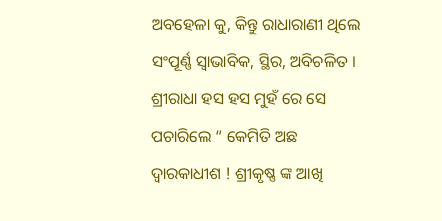ଅବହେଳା କୁ, କିନ୍ତୁ ରାଧାରାଣୀ ଥିଲେ ସଂପୂର୍ଣ୍ଣ ସ୍ୱାଭାବିକ, ସ୍ଥିର, ଅବିଚଳିତ । ଶ୍ରୀରାଧା ହସ ହସ ମୁହଁ ରେ ସେ ପଚାରିଲେ “ କେମିତି ଅଛ ଦ୍ୱାରକାଧୀଶ ! ଶ୍ରୀକୃଷ୍ଣ ଙ୍କ ଆଖି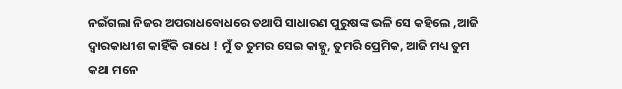ନଇଁଗଲା ନିଜର ଅପରାଧବୋଧରେ ତଥାପି ସାଧାରଣ ପୁରୁଷଙ୍କ ଭଳି ସେ କହିଲେ ,ଆଜି ଦ୍ୱାରକାଧୀଶ କାହିଁକି ରାଧେ ! ମୁଁ ତ ତୁମର ସେଇ କାହ୍ନୁ, ତୁମରି ପ୍ରେମିକ, ଆଜି ମଧ୍ୟ ତୁମ କଥା ମନେ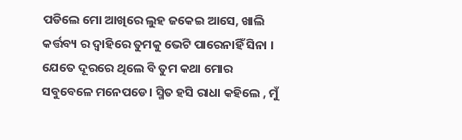ପଡିଲେ ମୋ ଆଖିରେ ଲୁହ ଜକେଇ ଆସେ, ଖାଲି କର୍ତ୍ତବ୍ୟ ର ଦ୍ୱାହିରେ ତୁମକୁ ଭେଟି ପାରେନାହିଁ ସିନା । ଯେତେ ଦୂରରେ ଥିଲେ ବି ତୁମ କଥା ମୋର ସବୁବେଳେ ମନେପଡେ। ସ୍ମିତ ହସି ରାଧା କହିଲେ , ମୁଁ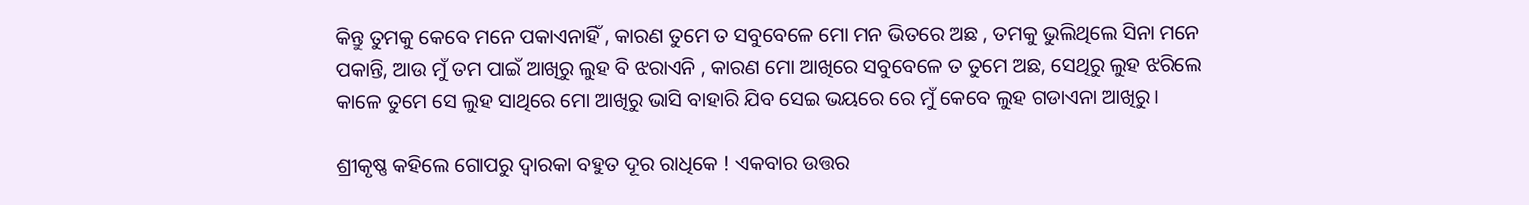କିନ୍ତୁ ତୁମକୁ କେବେ ମନେ ପକାଏନାହିଁ , କାରଣ ତୁମେ ତ ସବୁବେଳେ ମୋ ମନ ଭିତରେ ଅଛ , ତମକୁ ଭୁଲିଥିଲେ ସିନା ମନେ ପକାନ୍ତି, ଆଉ ମୁଁ ତମ ପାଇଁ ଆଖିରୁ ଲୁହ ବି ଝରାଏନି , କାରଣ ମୋ ଆଖିରେ ସବୁବେଳେ ତ ତୁମେ ଅଛ, ସେଥିରୁ ଲୁହ ଝରିଲେ କାଳେ ତୁମେ ସେ ଲୁହ ସାଥିରେ ମୋ ଆଖିରୁ ଭାସି ବାହାରି ଯିବ ସେଇ ଭୟରେ ରେ ମୁଁ କେବେ ଲୁହ ଗଡାଏନା ଆଖିରୁ।

ଶ୍ରୀକୃଷ୍ଣ କହିଲେ ଗୋପରୁ ଦ୍ୱାରକା ବହୁତ ଦୂର ରାଧିକେ ! ଏକବାର ଉତ୍ତର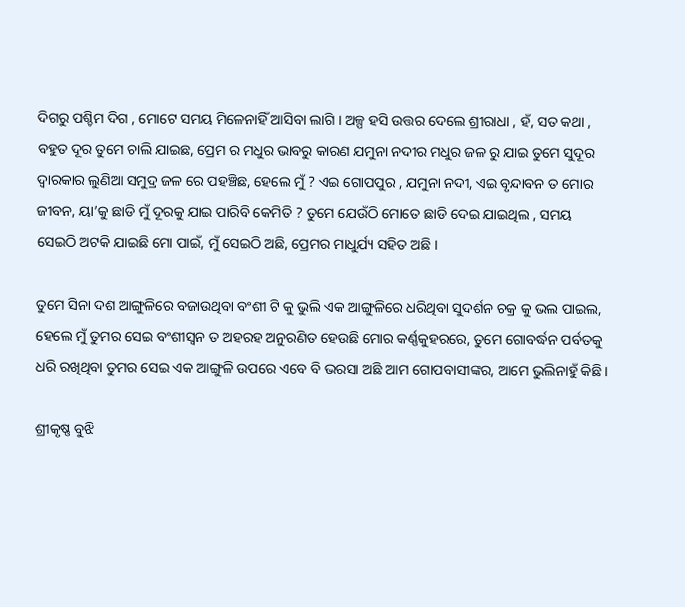ଦିଗରୁ ପଶ୍ଚିମ ଦିଗ , ମୋଟେ ସମୟ ମିଳେନାହିଁ ଆସିବା ଲାଗି । ଅଳ୍ପ ହସି ଉତ୍ତର ଦେଲେ ଶ୍ରୀରାଧା , ହଁ, ସତ କଥା , ବହୁତ ଦୂର ତୁମେ ଚାଲି ଯାଇଛ, ପ୍ରେମ ର ମଧୁର ଭାବରୁ କାରଣ ଯମୁନା ନଦୀର ମଧୁର ଜଳ ରୁ ଯାଇ ତୁମେ ସୁଦୂର ଦ୍ୱାରକାର ଲୁଣିଆ ସମୁଦ୍ର ଜଳ ରେ ପହଞ୍ଚିଛ, ହେଲେ ମୁଁ ? ଏଇ ଗୋପପୁର , ଯମୁନା ନଦୀ, ଏଇ ବୃନ୍ଦାବନ ତ ମୋର ଜୀବନ, ୟା’କୁ ଛାଡି ମୁଁ ଦୂରକୁ ଯାଇ ପାରିବି କେମିତି ? ତୁମେ ଯେଉଁଠି ମୋତେ ଛାଡି ଦେଇ ଯାଇଥିଲ , ସମୟ ସେଇଠି ଅଟକି ଯାଇଛି ମୋ ପାଇଁ, ମୁଁ ସେଇଠି ଅଛି, ପ୍ରେମର ମାଧୁର୍ଯ୍ୟ ସହିତ ଅଛି ।

ତୁମେ ସିନା ଦଶ ଆଙ୍ଗୁଳିରେ ବଜାଉଥିବା ବଂଶୀ ଟି କୁ ଭୁଲି ଏକ ଆଙ୍ଗୁଳିରେ ଧରିଥିବା ସୁଦର୍ଶନ ଚକ୍ର କୁ ଭଲ ପାଇଲ, ହେଲେ ମୁଁ ତୁମର ସେଇ ବଂଶୀସ୍ୱନ ତ ଅହରହ ଅନୁରଣିତ ହେଉଛି ମୋର କର୍ଣ୍ଣକୁହରରେ, ତୁମେ ଗୋବର୍ଦ୍ଧନ ପର୍ବତକୁ ଧରି ରଖିଥିବା ତୁମର ସେଇ ଏକ ଆଙ୍ଗୁଳି ଉପରେ ଏବେ ବି ଭରସା ଅଛି ଆମ ଗୋପବାସୀଙ୍କର, ଆମେ ଭୁଲିନାହୁଁ କିଛି।

ଶ୍ରୀକୃଷ୍ଣ ବୁଝି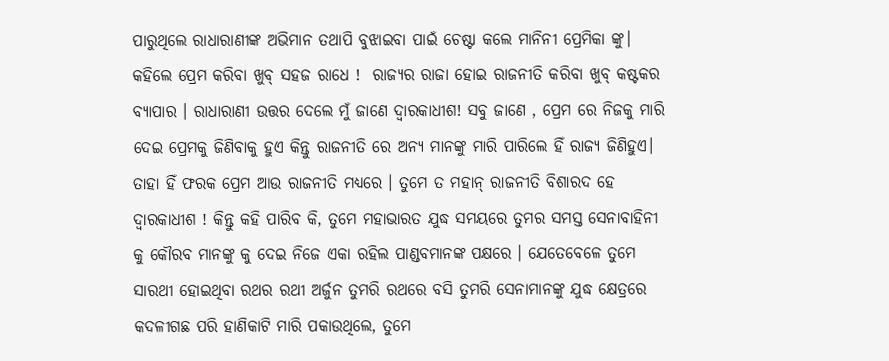ପାରୁଥିଲେ ରାଧାରାଣୀଙ୍କ ଅଭିମାନ ତଥାପି ବୁଝାଇବା ପାଇଁ ଚେଷ୍ଟା କଲେ ମାନିନୀ ପ୍ରେମିକା ଙ୍କୁ। କହିଲେ ପ୍ରେମ କରିବା ଖୁବ୍ ସହଜ ରାଧେ !  ରାଜ୍ୟର ରାଜା ହୋଇ ରାଜନୀତି କରିବା ଖୁବ୍ କଷ୍ଟକର ବ୍ୟାପାର । ରାଧାରାଣୀ ଉତ୍ତର ଦେଲେ ମୁଁ ଜାଣେ ଦ୍ୱାରକାଧୀଶ! ସବୁ ଜାଣେ , ପ୍ରେମ ରେ ନିଜକୁ ମାରି ଦେଇ ପ୍ରେମକୁ ଜିଣିବାକୁ ହୁଏ କିନ୍ତୁ ରାଜନୀତି ରେ ଅନ୍ୟ ମାନଙ୍କୁ ମାରି ପାରିଲେ ହିଁ ରାଜ୍ୟ ଜିଣିହୁଏ। ତାହା ହିଁ ଫରକ ପ୍ରେମ ଆଉ ରାଜନୀତି ମଧ୍ୟରେ । ତୁମେ ତ ମହାନ୍ ରାଜନୀତି ବିଶାରଦ ହେ ଦ୍ୱାରକାଧୀଶ ! କିନ୍ତୁ କହି ପାରିବ କି, ତୁମେ ମହାଭାରତ ଯୁଦ୍ଧ ସମୟରେ ତୁମର ସମସ୍ତ ସେନାବାହିନୀ କୁ କୌରବ ମାନଙ୍କୁ କୁ ଦେଇ ନିଜେ ଏକା ରହିଲ ପାଣ୍ଡବମାନଙ୍କ ପକ୍ଷରେ । ଯେତେବେଳେ ତୁମେ ସାରଥୀ ହୋଇଥିବା ରଥର ରଥୀ ଅର୍ଜୁନ ତୁମରି ରଥରେ ବସି ତୁମରି ସେନାମାନଙ୍କୁ ଯୁଦ୍ଧ କ୍ଷେତ୍ରରେ କଦଳୀଗଛ ପରି ହାଣିକାଟି ମାରି ପକାଉଥିଲେ, ତୁମେ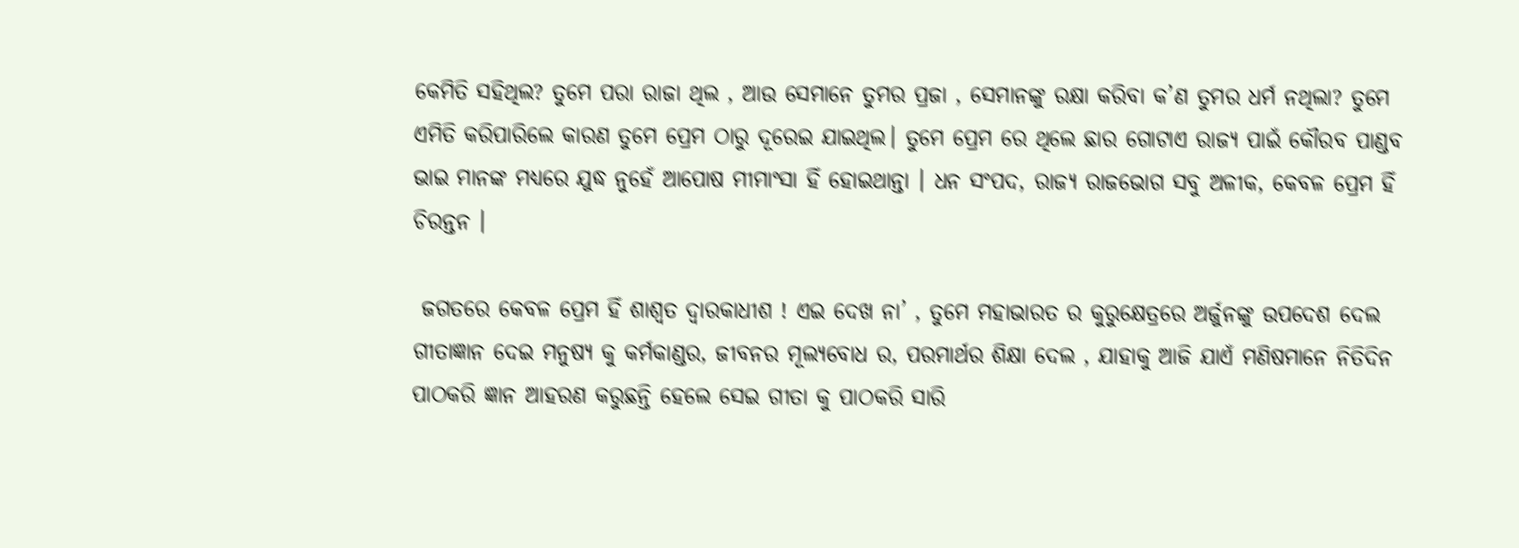କେମିତି ସହିଥିଲ? ତୁମେ ପରା ରାଜା ଥିଲ , ଆଉ ସେମାନେ ତୁମର ପ୍ରଜା , ସେମାନଙ୍କୁ ରକ୍ଷା କରିବା କ’ଣ ତୁମର ଧର୍ମ ନଥିଲା? ତୁମେ ଏମିତି କରିପାରିଲେ କାରଣ ତୁମେ ପ୍ରେମ ଠାରୁ ଦୂରେଇ ଯାଇଥିଲ। ତୁମେ ପ୍ରେମ ରେ ଥିଲେ ଛାର ଗୋଟାଏ ରାଜ୍ୟ ପାଇଁ କୌରବ ପାଣ୍ଡବ ଭାଇ ମାନଙ୍କ ମଧ୍ୟରେ ଯୁଦ୍ଧ ନୁହେଁ ଆପୋଷ ମୀମାଂସା ହିଁ ହୋଇଥାନ୍ତା । ଧନ ସଂପଦ, ରାଜ୍ୟ ରାଜଭୋଗ ସବୁ ଅଳୀକ, କେବଳ ପ୍ରେମ ହିଁ ଚିରନ୍ତନ ।

 ଜଗତରେ କେବଳ ପ୍ରେମ ହିଁ ଶାଶ୍ୱତ ଦ୍ୱାରକାଧୀଶ ! ଏଇ ଦେଖ ନା’ , ତୁମେ ମହାଭାରତ ର କୁରୁକ୍ଷେତ୍ରରେ ଅର୍ଜୁନଙ୍କୁ ଉପଦେଶ ଦେଲ ଗୀତାଜ୍ଞାନ ଦେଇ ମନୁଷ୍ୟ କୁ କର୍ମକାଣ୍ଡର, ଜୀବନର ମୂଲ୍ୟବୋଧ ର, ପରମାର୍ଥର ଶିକ୍ଷା ଦେଲ , ଯାହାକୁ ଆଜି ଯାଏଁ ମଣିଷମାନେ ନିତିଦିନ ପାଠକରି ଜ୍ଞାନ ଆହରଣ କରୁଛନ୍ତି ହେଲେ ସେଇ ଗୀତା କୁ ପାଠକରି ସାରି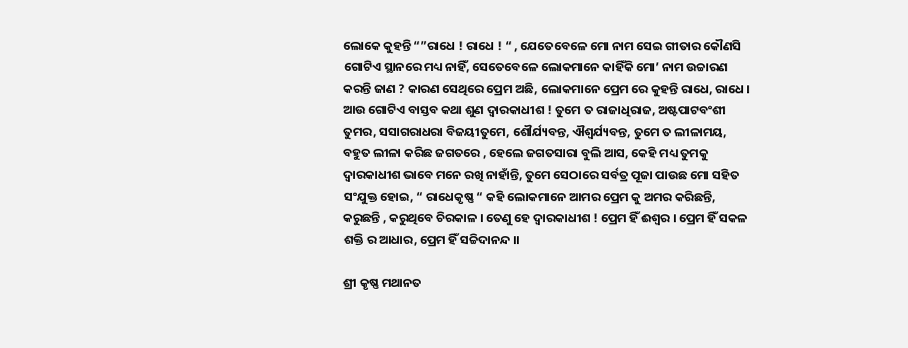ଲୋକେ କୁହନ୍ତି “”ରାଧେ ! ରାଧେ ! “ , ଯେତେବେଳେ ମୋ ନାମ ସେଇ ଗୀତାର କୌଣସି ଗୋଟିଏ ସ୍ଥାନରେ ମଧ୍ୟ ନାହିଁ, ସେତେବେଳେ ଲୋକମାନେ କାହିଁକି ମୋ’ ନାମ ଉଚ୍ଚାରଣ କରନ୍ତି ଜାଣ ? କାରଣ ସେଥିରେ ପ୍ରେମ ଅଛି, ଲୋକମାନେ ପ୍ରେମ ରେ କୁହନ୍ତି ରାଧେ, ରାଧେ । ଆଉ ଗୋଟିଏ ବାସ୍ତବ କଥା ଶୁଣ ଦ୍ୱାରକାଧୀଶ ! ତୁମେ ତ ରାଜାଧିରାଜ, ଅଷ୍ଟପାଟବଂଶୀ ତୁମର, ସସାଗରାଧରା ବିଜୟୀତୁମେ, ଶୌର୍ଯ୍ୟବନ୍ତ, ଐଶ୍ୱର୍ଯ୍ୟବନ୍ତ, ତୁମେ ତ ଲୀଳାମୟ, ବହୁତ ଲୀଳା କରିଛ ଜଗତରେ , ହେଲେ ଜଗତସାରା ବୁଲି ଆସ, କେହି ମଧ୍ୟ ତୁମକୁ ଦ୍ୱାରକାଧୀଶ ଭାବେ ମନେ ରଖି ନାହାଁନ୍ତି, ତୁମେ ସେଠାରେ ସର୍ବତ୍ର ପୂଜା ପାଉଛ ମୋ ସହିତ ସଂଯୁକ୍ତ ହୋଇ, “ ରାଧେକୃଷ୍ଣ “ କହି ଲୋକମାନେ ଆମର ପ୍ରେମ କୁ ଅମର କରିଛନ୍ତି, କରୁଛନ୍ତି , କରୁଥିବେ ଚିରକାଳ । ତେଣୁ ହେ ଦ୍ୱାରକାଧୀଶ ! ପ୍ରେମ ହିଁ ଈଶ୍ବର । ପ୍ରେମ ହିଁ ସକଳ ଶକ୍ତି ର ଆଧାର, ପ୍ରେମ ହିଁ ସଚ୍ଚିଦାନନ୍ଦ ।।

ଶ୍ରୀ କୃଷ୍ଣ ମଥାନତ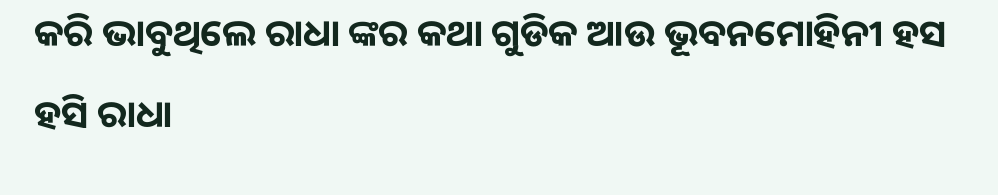କରି ଭାବୁଥିଲେ ରାଧା ଙ୍କର କଥା ଗୁଡିକ ଆଉ ଭୂବନମୋହିନୀ ହସ ହସି ରାଧା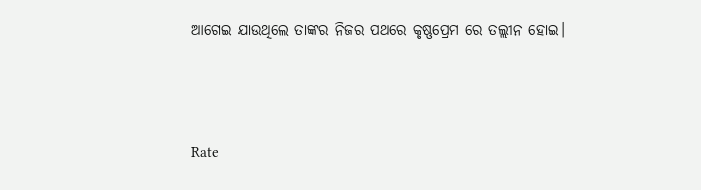ଆଗେଇ ଯାଉଥିଲେ ତାଙ୍କର ନିଜର ପଥରେ କୃଷ୍ଣପ୍ରେମ ରେ ତଲ୍ଲୀନ ହୋଇ।



Rate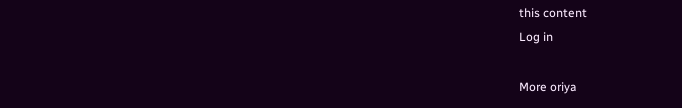this content
Log in

More oriya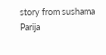story from sushama Parija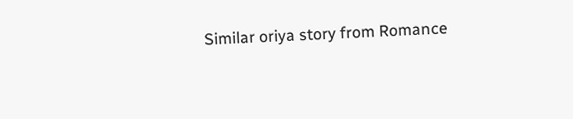Similar oriya story from Romance